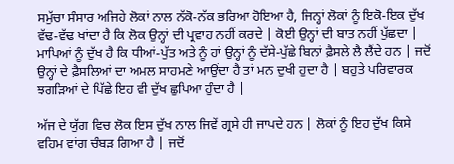ਸਮੁੱਚਾ ਸੰਸਾਰ ਅਜਿਹੇ ਲੋਕਾਂ ਨਾਲ ਨੱਕੋ-ਨੱਕ ਭਰਿਆ ਹੋਇਆ ਹੈ, ਜਿਨ੍ਹਾਂ ਲੋਕਾਂ ਨੂੰ ਇਕੋ-ਇਕ ਦੁੱਖ ਵੱਢ-ਵੱਢ ਖਾਂਦਾ ਹੈ ਕਿ ਲੋਕ ਉਨ੍ਹਾਂ ਦੀ ਪ੍ਰਵਾਹ ਨਹੀਂ ਕਰਦੇ | ਕੋਈ ਉਨ੍ਹਾਂ ਦੀ ਬਾਤ ਨਹੀਂ ਪੁੱਛਦਾ | ਮਾਪਿਆਂ ਨੂੰ ਦੁੱਖ ਹੈ ਕਿ ਧੀਆਂ-ਪੁੱਤ ਅਤੇ ਨੂੰ ਹਾਂ ਉਨ੍ਹਾਂ ਨੂੰ ਦੱਸੇ-ਪੁੱਛੇ ਬਿਨਾਂ ਫ਼ੈਸਲੇ ਲੈ ਲੈਂਦੇ ਹਨ | ਜਦੋਂ ਉਨ੍ਹਾਂ ਦੇ ਫ਼ੈਸਲਿਆਂ ਦਾ ਅਮਲ ਸਾਹਮਣੇ ਆਉਂਦਾ ਹੈ ਤਾਂ ਮਨ ਦੁਖੀ ਹੁਦਾ ਹੈ | ਬਹੁਤੇ ਪਰਿਵਾਰਕ ਝਗੜਿਆਂ ਦੇ ਪਿੱਛੇ ਇਹ ਵੀ ਦੁੱਖ ਛੁਪਿਆ ਹੁੰਦਾ ਹੈ |

ਅੱਜ ਦੇ ਯੁੱਗ ਵਿਚ ਲੋਕ ਇਸ ਦੁੱਖ ਨਾਲ ਜਿਵੇਂ ਗ੍ਰਸੇ ਹੀ ਜਾਪਦੇ ਹਨ | ਲੋਕਾਂ ਨੂੰ ਇਹ ਦੁੱਖ ਕਿਸੇ ਵਹਿਮ ਵਾਂਗ ਚੰਬੜ ਗਿਆ ਹੈ | ਜਦੋਂ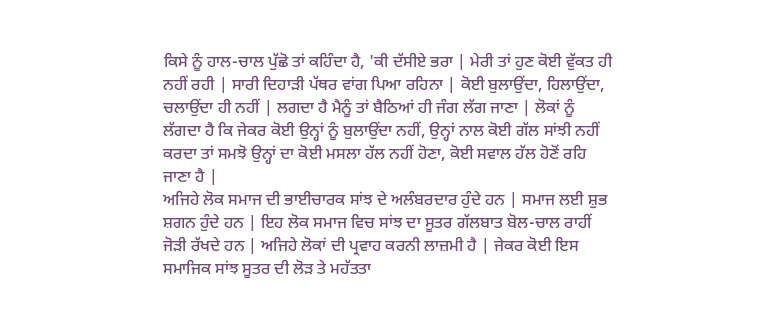ਕਿਸੇ ਨੂੰ ਹਾਲ-ਚਾਲ ਪੁੱਛੋ ਤਾਂ ਕਹਿੰਦਾ ਹੈ, 'ਕੀ ਦੱਸੀਏ ਭਰਾ | ਮੇਰੀ ਤਾਂ ਹੁਣ ਕੋਈ ਵੁੱਕਤ ਹੀ ਨਹੀਂ ਰਹੀ | ਸਾਰੀ ਦਿਹਾੜੀ ਪੱਥਰ ਵਾਂਗ ਪਿਆ ਰਹਿਨਾ | ਕੋਈ ਬੁਲਾਉਂਦਾ, ਹਿਲਾਉਂਦਾ, ਚਲਾਉਂਦਾ ਹੀ ਨਹੀਂ | ਲਗਦਾ ਹੈ ਮੈਨੂੰ ਤਾਂ ਬੈਠਿਆਂ ਹੀ ਜੰਗ ਲੱਗ ਜਾਣਾ | ਲੋਕਾਂ ਨੂੰ ਲੱਗਦਾ ਹੈ ਕਿ ਜੇਕਰ ਕੋਈ ਉਨ੍ਹਾਂ ਨੂੰ ਬੁਲਾਉਂਦਾ ਨਹੀਂ, ਉਨ੍ਹਾਂ ਨਾਲ ਕੋਈ ਗੱਲ ਸਾਂਝੀ ਨਹੀਂ ਕਰਦਾ ਤਾਂ ਸਮਝੋ ਉਨ੍ਹਾਂ ਦਾ ਕੋਈ ਮਸਲਾ ਹੱਲ ਨਹੀਂ ਹੋਣਾ, ਕੋਈ ਸਵਾਲ ਹੱਲ ਹੋਣੋਂ ਰਹਿ ਜਾਣਾ ਹੈ |
ਅਜਿਹੇ ਲੋਕ ਸਮਾਜ ਦੀ ਭਾਈਚਾਰਕ ਸਾਂਝ ਦੇ ਅਲੰਬਰਦਾਰ ਹੁੰਦੇ ਹਨ | ਸਮਾਜ ਲਈ ਸ਼ੁਭ ਸ਼ਗਨ ਹੁੰਦੇ ਹਨ | ਇਹ ਲੋਕ ਸਮਾਜ ਵਿਚ ਸਾਂਝ ਦਾ ਸੂਤਰ ਗੱਲਬਾਤ ਬੋਲ-ਚਾਲ ਰਾਹੀਂ ਜੋੜੀ ਰੱਖਦੇ ਹਨ | ਅਜਿਹੇ ਲੋਕਾਂ ਦੀ ਪ੍ਰਵਾਹ ਕਰਨੀ ਲਾਜ਼ਮੀ ਹੈ | ਜੇਕਰ ਕੋਈ ਇਸ ਸਮਾਜਿਕ ਸਾਂਝ ਸੂਤਰ ਦੀ ਲੋੜ ਤੇ ਮਹੱਤਤਾ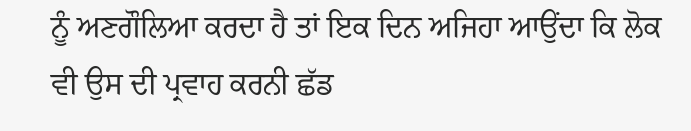ਨੂੰ ਅਣਗੌਲਿਆ ਕਰਦਾ ਹੈ ਤਾਂ ਇਕ ਦਿਨ ਅਜਿਹਾ ਆਉਂਦਾ ਕਿ ਲੋਕ ਵੀ ਉਸ ਦੀ ਪ੍ਰਵਾਹ ਕਰਨੀ ਛੱਡ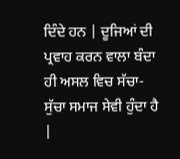ਦਿੰਦੇ ਹਨ | ਦੂਜਿਆਂ ਦੀ ਪ੍ਰਵਾਹ ਕਰਨ ਵਾਲਾ ਬੰਦਾ ਹੀ ਅਸਲ ਵਿਚ ਸੱਚਾ-ਸੁੱਚਾ ਸਮਾਜ ਸੇਵੀ ਹੁੰਦਾ ਹੈ |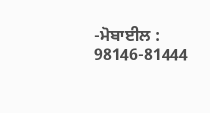-ਮੋਬਾਈਲ : 98146-81444